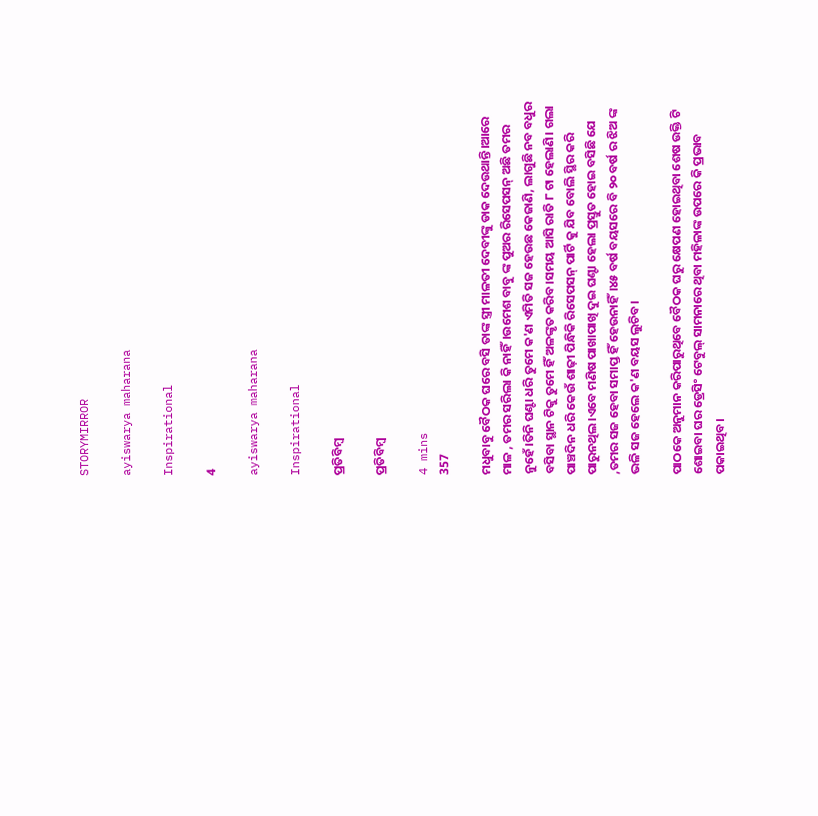STORYMIRROR

ayiswarya maharana

Inspirational

4

ayiswarya maharana

Inspirational

ପ୍ରତିବିମ୍ବ

ପ୍ରତିବିମ୍ବ

4 mins
357

ମଧୁବାବୁ ବୈଠକ ଘରେ ବସି ତାଙ୍କ ସ୍ତ୍ରୀ ମାଳତୀ ଦେବୀଙ୍କୁ ଡାକ ଦେଉଥାନ୍ତି।ଆରେ ମାଳ , ତମର ସରିଲା କି ନାହିଁ।ଉମେଶ ବାବୁ ଙ୍କ ପୁଅର ରିସେପସନ୍ ଅଛି ତମର ନୁହେଁ।ତିନି ଘଣ୍ଟା ଧରି ତୁମେ କ'ଣ ଏମିତି ସଜ ହେଉଛ କେଜାଣି, ଲାଗୁଛି ନବ ବଧୁର ବସିବା ସ୍ଥାନ ଟିକୁ ତୁମେ ହିଁ ଅଳଙ୍କୃତ କରିବ।ସମୟ ଆସି ରାତି ୮ ଟା ହେଲାଣି। ଗଲା ପାଞ୍ଚଦିନ ଧରି କେଉଁ ଶାଢ଼ୀ ପିନ୍ଧିକି ରିସେପସନ୍ ପାର୍ଟି କୁ ଯିବ ବୋଲି ସ୍ଥିର କରି ପାରୁନଥିଲ।ଏବେ ମଣିଷ ପାଖାପାଖି ଦୁଇ ଘଣ୍ଟା ହେଲା ପ୍ରସ୍ତୁତ ହୋଇ ବସିଛି ଯେ ,ତମର ସଜ ହେବା ସମାପ୍ତ ହିଁ ହେଉନାହିଁ।୪୫ ବର୍ଷ ବୟସରେ ବି ୨୦ ବର୍ଷ ର ଝିଅ ଙ୍କ ଭଳି ସଜ ହେଲେ କ'ଣ ବୟସ ଲୁଚିବ।

ପାଠକେ ଅନୁମାନ କରିପାରୁଥିବେ ବୈଠକ ଘରୁ କ୍ଷେପଣ ହୋଇଥିବା ଶେଷ ଉକ୍ତି ଟି ଶୋଇବା ଘର ଡ୍ରେସିଂ ଟେବୁଲ୍ ସାମନାରେ ଥିବା ମହିଳାଙ୍କ ଉପରେ କି ପ୍ରଭାବ ପକାଇଥିବ।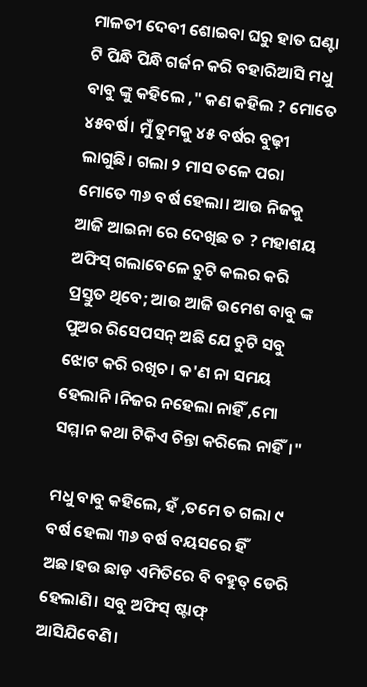ମାଳତୀ ଦେବୀ ଶୋଇବା ଘରୁ ହାତ ଘଣ୍ଟା ଟି ପିନ୍ଧି ପିନ୍ଧି ଗର୍ଜନ କରି ବହାରିଆସି ମଧୁ ବାବୁ ଙ୍କୁ କହିଲେ ," କଣ କହିଲ ? ମୋତେ ୪୫ବର୍ଷ। ମୁଁ ତୁମକୁ ୪୫ ବର୍ଷର ବୁଢ଼ୀ ଲାଗୁଛି। ଗଲା ୨ ମାସ ତଳେ ପରା ମୋତେ ୩୬ ବର୍ଷ ହେଲା। ଆଉ ନିଜକୁ ଆଜି ଆଇନା ରେ ଦେଖିଛ ତ ? ମହାଶୟ ଅଫିସ୍ ଗଲାବେଳେ ଚୁଟି କଲର କରି ପ୍ରସ୍ତୁତ ଥିବେ; ଆଉ ଆଜି ଉମେଶ ବାବୁ ଙ୍କ ପୁଅର ରିସେପସନ୍ ଅଛି ଯେ ଚୁଟି ସବୁ ଝୋଟ କରି ରଖିଚ। କ'ଣ ନା ସମୟ ହେଲାନି।ନିଜର ନହେଲା ନାହିଁ ,ମୋ ସମ୍ମାନ କଥା ଟିକିଏ ଚିନ୍ତା କରିଲେ ନାହିଁ।"

ମଧୁ ବାବୁ କହିଲେ, ହଁ ,ତମେ ତ ଗଲା ୯ ବର୍ଷ ହେଲା ୩୬ ବର୍ଷ ବୟସରେ ହିଁ ଅଛ।ହଉ ଛାଡ଼ ଏମିତିରେ ବି ବହୁତ୍ ଡେରି ହେଲାଣି। ସବୁ ଅଫିସ୍ ଷ୍ଟାଫ୍ ଆସିଯିବେଣି।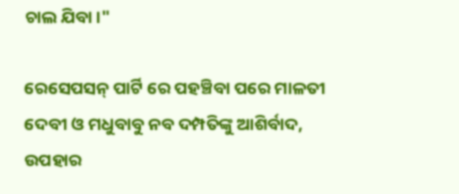ଚାଲ ଯିବା।"

ରେସେପସନ୍ ପାର୍ଟି ରେ ପହଞ୍ଚିବା ପରେ ମାଳତୀ ଦେବୀ ଓ ମଧୁବାବୁ ନବ ଦମ୍ପତିଙ୍କୁ ଆଶିର୍ବାଦ, ଉପହାର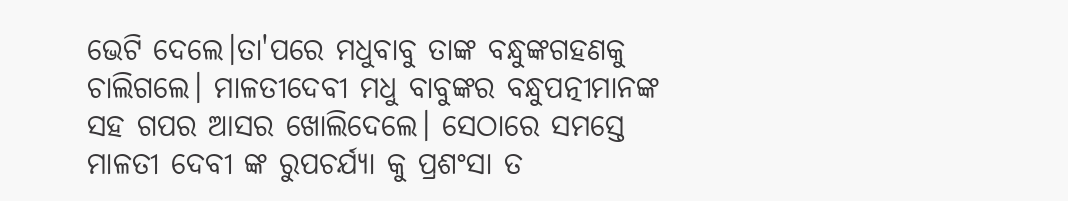ଭେଟି ଦେଲେ।ତା'ପରେ ମଧୁବାବୁ ତାଙ୍କ ବନ୍ଧୁଙ୍କଗହଣକୁ ଚାଲିଗଲେ। ମାଳତୀଦେବୀ ମଧୁ ବାବୁଙ୍କର ବନ୍ଧୁପତ୍ନୀମାନଙ୍କ ସହ ଗପର ଆସର ଖୋଲିଦେଲେ। ସେଠାରେ ସମସ୍ତେ ମାଳତୀ ଦେବୀ ଙ୍କ ରୁପଚର୍ଯ୍ୟା କୁ ପ୍ରଶଂସା ତ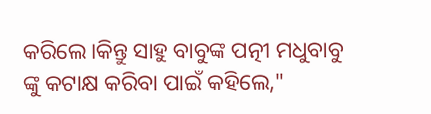କରିଲେ।କିନ୍ତୁ ସାହୁ ବାବୁଙ୍କ ପତ୍ନୀ ମଧୁବାବୁ ଙ୍କୁ କଟାକ୍ଷ କରିବା ପାଇଁ କହିଲେ,"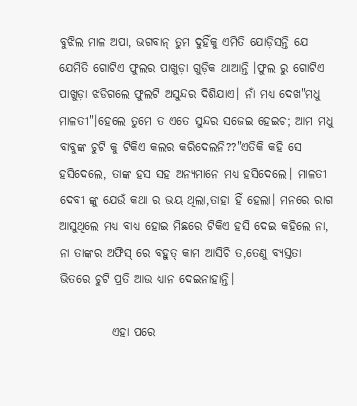ବୁଝିଲ ମାଳ ଅପା, ଭଗବାନ୍ ତୁମ ଦୁହିଁକୁ ଏମିତି ଯୋଡ଼ିସନ୍ତି ଯେ ଯେମିତି ଗୋଟିଏ ଫୁଲର ପାଖୁଡ଼ା ଗୁଡ଼ିକ ଥାଆନ୍ତି ।ଫୁଲ ରୁ ଗୋଟିଏ ପାଖୁଡ଼ା ଝଡିଗଲେ ଫୁଲଟି ଅସୁନ୍ଦର ଦିଶିଯାଏ। ନାଁ ମଧ୍ୟ ଦେଖ"ମଧୁ ମାଳତୀ"।ହେଲେ ତୁମେ ତ ଏତେ ସୁନ୍ଦର ସଜେଇ ହେଇଚ; ଆମ ମଧୁ ବାବୁଙ୍କ ଚୁଟି କୁ ଟିକିଏ କଲର କରିଦେଲନି??"ଏତିକି କହି ସେ ହସିଦେଲେ, ତାଙ୍କ ହସ ସହ ଅନ୍ୟମାନେ ମଧ୍ଯ ହସିଦେଲେ। ମାଳତୀ ଦେବୀ ଙ୍କୁ ଯେଉଁ କଥା ର ଭୟ ଥିଲା,ତାହା ହିଁ ହେଲା। ମନରେ ରାଗ ଆସୁଥିଲେ ମଧ୍ୟ ବାଧ୍ୟ ହୋଇ ମିଛରେ ଟିକିଏ ହସି ଦେଇ କହିଲେ ନା, ନା ତାଙ୍କର ଅଫିସ୍ ରେ ବହୁତ୍ କାମ ଆସିଚି ତ,ତେଣୁ ବ୍ୟସ୍ତତା ଭିତରେ ଚୁଟି ପ୍ରତି ଆଉ ଧ୍ୟାନ ଦେଇନାହାନ୍ତି।

           ଏହା ପରେ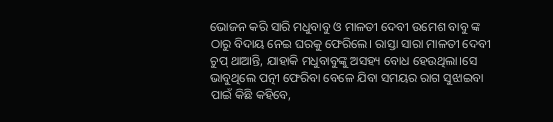ଭୋଜନ କରି ସାରି ମଧୁବାବୁ ଓ ମାଳତୀ ଦେବୀ ଉମେଶ ବାବୁ ଙ୍କ ଠାରୁ ବିଦାୟ ନେଇ ଘରକୁ ଫେରିଲେ। ରାସ୍ତା ସାରା ମାଳତୀ ଦେବୀ ଚୁପ୍ ଥାଆନ୍ତି, ଯାହାକି ମଧୁବାବୁଙ୍କୁ ଅସହ୍ୟ ବୋଧ ହେଉଥିଲା।ସେ ଭାବୁଥିଲେ ପତ୍ନୀ ଫେରିବା ବେଳେ ଯିବା ସମୟର ରାଗ ସୁଝାଇବା ପାଇଁ କିଛି କହିବେ,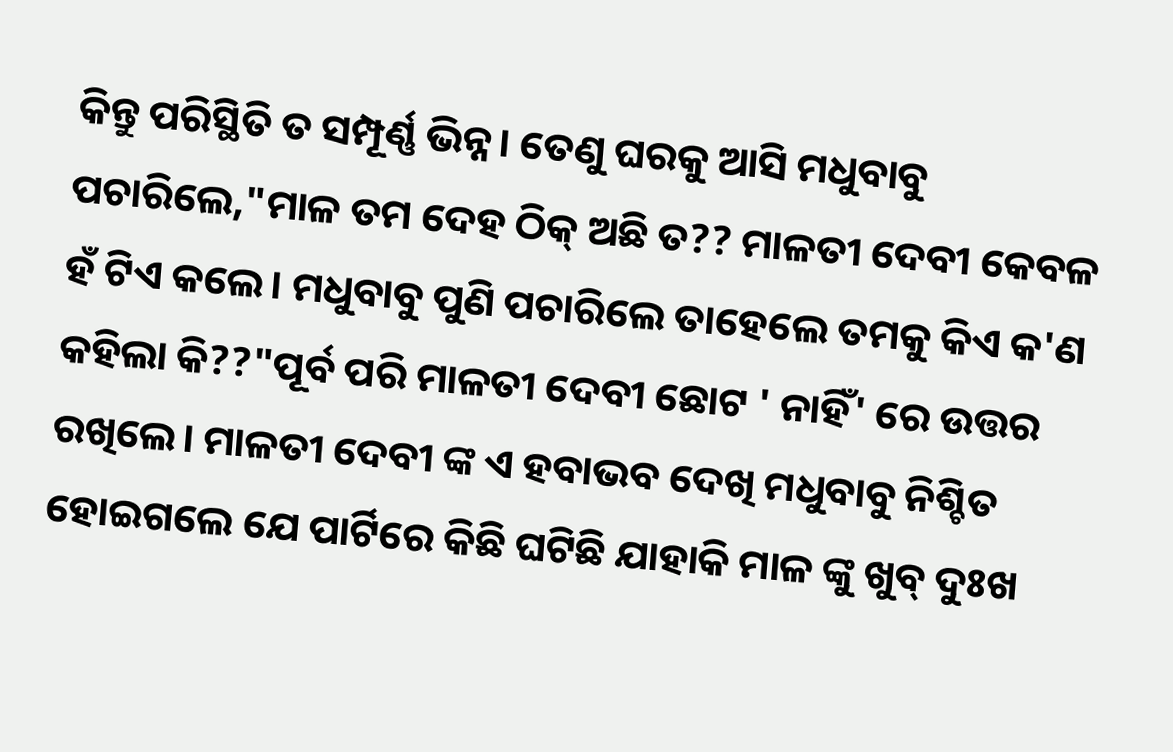କିନ୍ତୁ ପରିସ୍ଥିତି ତ ସମ୍ପୂର୍ଣ୍ଣ ଭିନ୍ନ। ତେଣୁ ଘରକୁ ଆସି ମଧୁବାବୁ ପଚାରିଲେ,"ମାଳ ତମ ଦେହ ଠିକ୍ ଅଛି ତ?? ମାଳତୀ ଦେବୀ କେବଳ ହଁ ଟିଏ କଲେ। ମଧୁବାବୁ ପୁଣି ପଚାରିଲେ ତାହେଲେ ତମକୁ କିଏ କ'ଣ କହିଲା କି??"ପୂର୍ବ ପରି ମାଳତୀ ଦେବୀ ଛୋଟ ' ନାହିଁ' ରେ ଉତ୍ତର ରଖିଲେ। ମାଳତୀ ଦେବୀ ଙ୍କ ଏ ହବାଭବ ଦେଖି ମଧୁବାବୁ ନିଶ୍ଚିତ ହୋଇଗଲେ ଯେ ପାର୍ଟିରେ କିଛି ଘଟିଛି ଯାହାକି ମାଳ ଙ୍କୁ ଖୁବ୍ ଦୁଃଖ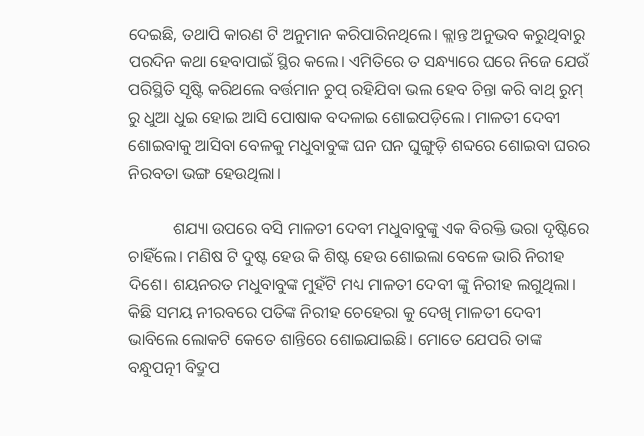ଦେଇଛି, ତଥାପି କାରଣ ଟି ଅନୁମାନ କରିପାରିନଥିଲେ। କ୍ଲାନ୍ତ ଅନୁଭବ କରୁଥିବାରୁ ପରଦିନ କଥା ହେବାପାଇଁ ସ୍ଥିର କଲେ। ଏମିତିରେ ତ ସନ୍ଧ୍ୟାରେ ଘରେ ନିଜେ ଯେଉଁ ପରିସ୍ଥିତି ସୃଷ୍ଟି କରିଥଲେ ବର୍ତ୍ତମାନ ଚୁପ୍ ରହିଯିବା ଭଲ ହେବ ଚିନ୍ତା କରି ବାଥ୍ ରୁମ୍ ରୁ ଧୁଆ ଧୁଇ ହୋଇ ଆସି ପୋଷାକ ବଦଳାଇ ଶୋଇପଡ଼ିଲେ। ମାଳତୀ ଦେବୀ ଶୋଇବାକୁ ଆସିବା ବେଳକୁ ମଧୁବାବୁଙ୍କ ଘନ ଘନ ଘୁଙ୍ଗୁଡ଼ି ଶବ୍ଦରେ ଶୋଇବା ଘରର ନିରବତା ଭଙ୍ଗ ହେଉଥିଲା।

           ଶଯ୍ୟା ଉପରେ ବସି ମାଳତୀ ଦେବୀ ମଧୁବାବୁଙ୍କୁ ଏକ ବିରକ୍ତି ଭରା ଦୃଷ୍ଟିରେ ଚାହିଁଲେ। ମଣିଷ ଟି ଦୁଷ୍ଟ ହେଉ କି ଶିଷ୍ଟ ହେଉ ଶୋଇଲା ବେଳେ ଭାରି ନିରୀହ ଦିଶେ। ଶୟନରତ ମଧୁବାବୁଙ୍କ ମୁହଁଟି ମଧ୍ୟ ମାଳତୀ ଦେବୀ ଙ୍କୁ ନିରୀହ ଲଗୁଥିଲା। କିଛି ସମୟ ନୀରବରେ ପତିଙ୍କ ନିରୀହ ଚେହେରା କୁ ଦେଖି ମାଳତୀ ଦେବୀ ଭାବିଲେ ଲୋକଟି କେତେ ଶାନ୍ତିରେ ଶୋଇଯାଇଛି। ମୋତେ ଯେପରି ତାଙ୍କ ବନ୍ଧୁପତ୍ନୀ ବିଦ୍ରୁପ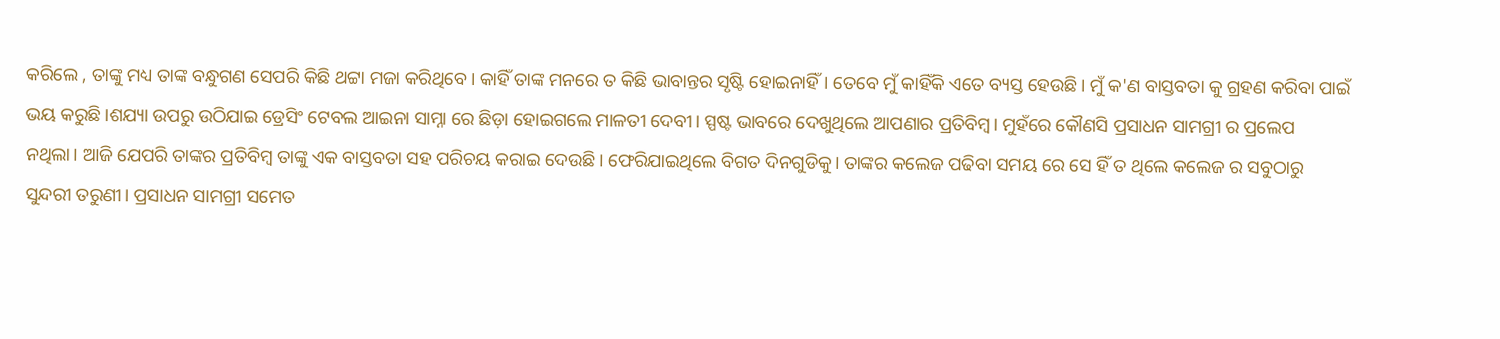କରିଲେ , ତାଙ୍କୁ ମଧ୍ୟ ତାଙ୍କ ବନ୍ଧୁଗଣ ସେପରି କିଛି ଥଟ୍ଟା ମଜା କରିଥିବେ। କାହିଁ ତାଙ୍କ ମନରେ ତ କିଛି ଭାବାନ୍ତର ସୃଷ୍ଟି ହୋଇନାହିଁ। ତେବେ ମୁଁ କାହିଁକି ଏତେ ବ୍ୟସ୍ତ ହେଉଛି। ମୁଁ କ'ଣ ବାସ୍ତବତା କୁ ଗ୍ରହଣ କରିବା ପାଇଁ ଭୟ କରୁଛି।ଶଯ୍ୟା ଉପରୁ ଉଠିଯାଇ ଡ୍ରେସିଂ ଟେବଲ ଆଇନା ସାମ୍ନା ରେ ଛିଡ଼ା ହୋଇଗଲେ ମାଳତୀ ଦେବୀ। ସ୍ପଷ୍ଟ ଭାବରେ ଦେଖୁଥିଲେ ଆପଣାର ପ୍ରତିବିମ୍ବ। ମୁହଁରେ କୌଣସି ପ୍ରସାଧନ ସାମଗ୍ରୀ ର ପ୍ରଲେପ ନଥିଲା। ଆଜି ଯେପରି ତାଙ୍କର ପ୍ରତିବିମ୍ବ ତାଙ୍କୁ ଏକ ବାସ୍ତବତା ସହ ପରିଚୟ କରାଇ ଦେଉଛି। ଫେରିଯାଇଥିଲେ ବିଗତ ଦିନଗୁଡିକୁ। ତାଙ୍କର କଲେଜ ପଢିବା ସମୟ ରେ ସେ ହିଁ ତ ଥିଲେ କଲେଜ ର ସବୁଠାରୁ ସୁନ୍ଦରୀ ତରୁଣୀ। ପ୍ରସାଧନ ସାମଗ୍ରୀ ସମେତ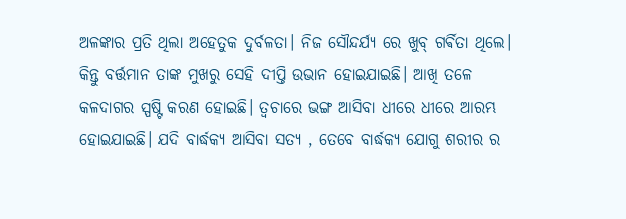ଅଳଙ୍କାର ପ୍ରତି ଥିଲା ଅହେତୁକ ଦୁର୍ବଳତା। ନିଜ ସୌନ୍ଦର୍ଯ୍ୟ ରେ ଖୁବ୍ ଗର୍ଵିତା ଥିଲେ। କିନ୍ତୁ ବର୍ତ୍ତମାନ ତାଙ୍କ ମୁଖରୁ ସେହି ଦୀପ୍ତି ଉଭାନ ହୋଇଯାଇଛି। ଆଖି ତଳେ କଳଦାଗର ସ୍ପଷ୍ଟି କରଣ ହୋଇଛି। ତ୍ଵଚାରେ ଭଙ୍ଗ ଆସିବା ଧୀରେ ଧୀରେ ଆରମ୍ଭ ହୋଇଯାଇଛି। ଯଦି ବାର୍ଦ୍ଧକ୍ୟ ଆସିବା ସତ୍ୟ , ତେବେ ବାର୍ଦ୍ଧକ୍ୟ ଯୋଗୁ ଶରୀର ର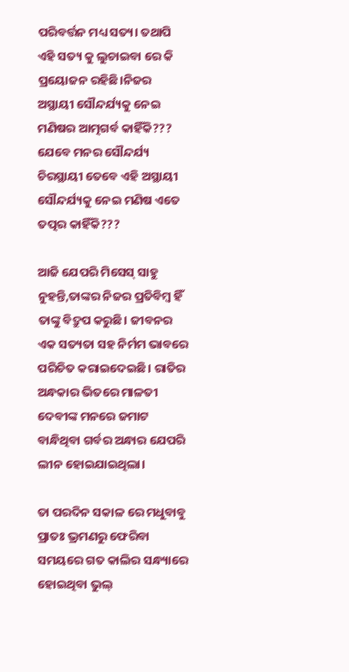ପରିବର୍ତ୍ତନ ମଧ୍ୟ ସତ୍ୟ। ତଥାପି ଏହି ସତ୍ୟ କୁ ଲୁଚାଇବା ରେ କି ପ୍ରୟୋଜନ ରହିଛି।ନିଜର ଅସ୍ଥାୟୀ ସୌନ୍ଦର୍ଯ୍ୟକୁ ନେଇ ମଣିଷର ଆତ୍ମଗର୍ବ କାହିଁକି??? ଯେବେ ମନର ସୌନ୍ଦର୍ଯ୍ୟ ଚିରସ୍ଥାୟୀ ତେବେ ଏହି ଅସ୍ଥାୟୀ ସୌନ୍ଦର୍ଯ୍ୟକୁ ନେଇ ମଣିଷ ଏତେ ତତ୍ପର କାହିଁକି???

ଆଜି ଯେପରି ମିସେସ୍ ସାହୁ ନୁହନ୍ତି,ତାଙ୍କର ନିଜର ପ୍ରତିବିମ୍ବ ହିଁ ତାଙ୍କୁ ବିଦ୍ରୁପ କରୁଛି। ଜୀବନର ଏକ ସତ୍ୟତା ସହ ନିର୍ମମ ଭାବରେ ପରିଚିତ କରାଇଦେଇଛି। ରାତିର ଅନ୍ଧକାର ଭିତରେ ମାଳତୀ ଦେବୀଙ୍କ ମନରେ ଜମାଟ ବାନ୍ଧିଥିବା ଗର୍ବର ଅନ୍ଧାର ଯେପରି ଲୀନ ହୋଇଯାଇଥିଲା।

ତା ପରଦିନ ସକାଳ ରେ ମଧୁବାବୁ ପ୍ରାତଃ ଭ୍ରମଣରୁ ଫେରିବା ସମୟରେ ଗତ କାଲିର ସନ୍ଧ୍ୟାରେ ହୋଇଥିବା ଭୁଲ୍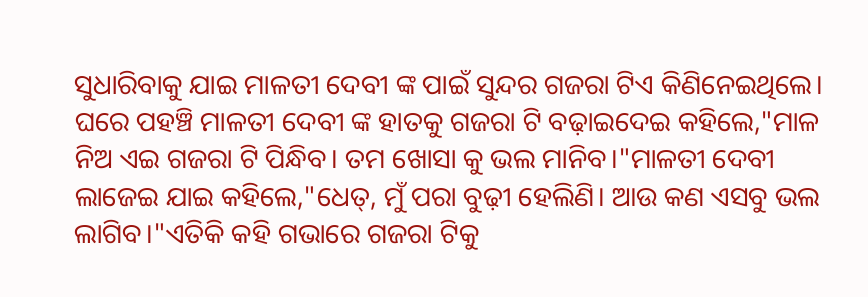ସୁଧାରିବାକୁ ଯାଇ ମାଳତୀ ଦେବୀ ଙ୍କ ପାଇଁ ସୁନ୍ଦର ଗଜରା ଟିଏ କିଣିନେଇଥିଲେ। ଘରେ ପହଞ୍ଚି ମାଳତୀ ଦେବୀ ଙ୍କ ହାତକୁ ଗଜରା ଟି ବଢ଼ାଇଦେଇ କହିଲେ,"ମାଳ ନିଅ ଏଇ ଗଜରା ଟି ପିନ୍ଧିବ। ତମ ଖୋସା କୁ ଭଲ ମାନିବ।"ମାଳତୀ ଦେବୀ ଲାଜେଇ ଯାଇ କହିଲେ,"ଧେତ୍, ମୁଁ ପରା ବୁଢ଼ୀ ହେଲିଣି। ଆଉ କଣ ଏସବୁ ଭଲ ଲାଗିବ।"ଏତିକି କହି ଗଭାରେ ଗଜରା ଟିକୁ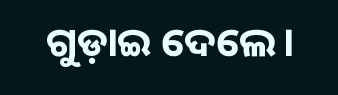ଗୁଡ଼ାଇ ଦେଲେ।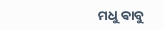ମଧୁ ଵାବୁ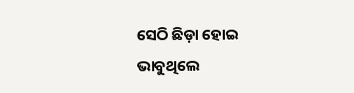ସେଠି ଛିଡ଼ା ହୋଇ ଭାବୁଥିଲେ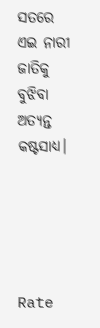ସତରେ ଏଇ ନାରୀ ଜାତିକୁ ବୁଝିବା ଅତ୍ୟନ୍ତ କଷ୍ଟସାଧ୍ୟ।





Rate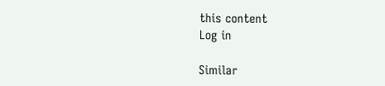this content
Log in

Similar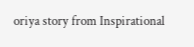oriya story from Inspirational